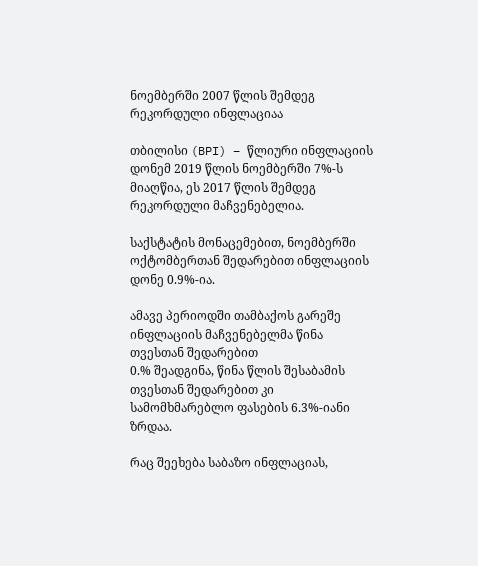ნოემბერში 2007 წლის შემდეგ რეკორდული ინფლაციაა

თბილისი (BPI) – წლიური ინფლაციის დონემ 2019 წლის ნოემბერში 7%-ს მიაღწია, ეს 2017 წლის შემდეგ რეკორდული მაჩვენებელია.

საქსტატის მონაცემებით, ნოემბერში ოქტომბერთან შედარებით ინფლაციის დონე 0.9%-ია.

ამავე პერიოდში თამბაქოს გარეშე ინფლაციის მაჩვენებელმა წინა თვესთან შედარებით
0.% შეადგინა, წინა წლის შესაბამის თვესთან შედარებით კი სამომხმარებლო ფასების 6.3%-იანი ზრდაა.

რაც შეეხება საბაზო ინფლაციას,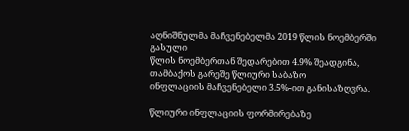აღნიშნულმა მაჩვენებელმა 2019 წლის ნოემბერში გასული
წლის ნოემბერთან შედარებით 4.9% შეადგინა, თამბაქოს გარეშე წლიური საბაზო
ინფლაციის მაჩვენებელი 3.5%-ით განისაზღვრა.

წლიური ინფლაციის ფორმირებაზე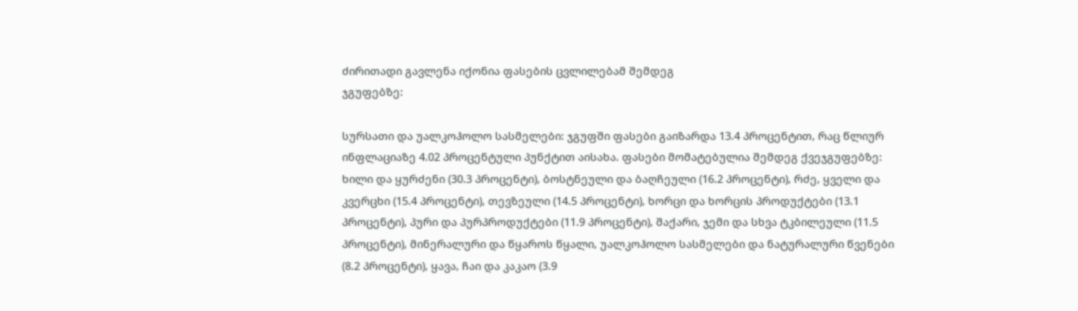ძირითადი გავლენა იქონია ფასების ცვლილებამ შემდეგ
ჯგუფებზე:

სურსათი და უალკოჰოლო სასმელები: ჯგუფში ფასები გაიზარდა 13.4 პროცენტით, რაც წლიურ
ინფლაციაზე 4.02 პროცენტული პუნქტით აისახა. ფასები მომატებულია შემდეგ ქვეჯგუფებზე:
ხილი და ყურძენი (30.3 პროცენტი), ბოსტნეული და ბაღჩეული (16.2 პროცენტი), რძე, ყველი და
კვერცხი (15.4 პროცენტი), თევზეული (14.5 პროცენტი), ხორცი და ხორცის პროდუქტები (13.1
პროცენტი), პური და პურპროდუქტები (11.9 პროცენტი), შაქარი, ჯემი და სხვა ტკბილეული (11.5
პროცენტი), მინერალური და წყაროს წყალი, უალკოჰოლო სასმელები და ნატურალური წვენები
(8.2 პროცენტი), ყავა, ჩაი და კაკაო (3.9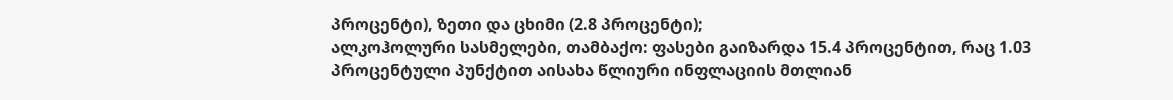პროცენტი), ზეთი და ცხიმი (2.8 პროცენტი);
ალკოჰოლური სასმელები, თამბაქო: ფასები გაიზარდა 15.4 პროცენტით, რაც 1.03 პროცენტული პუნქტით აისახა წლიური ინფლაციის მთლიან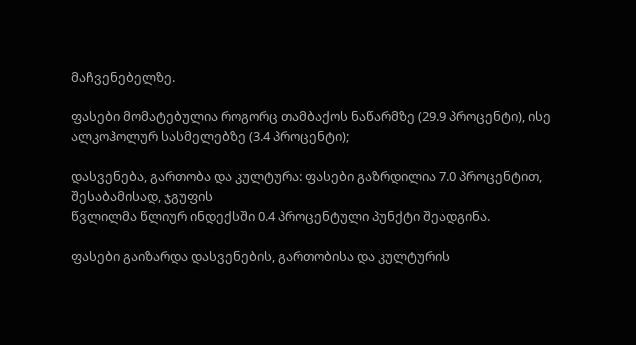მაჩვენებელზე.

ფასები მომატებულია როგორც თამბაქოს ნაწარმზე (29.9 პროცენტი), ისე ალკოჰოლურ სასმელებზე (3.4 პროცენტი);

დასვენება, გართობა და კულტურა: ფასები გაზრდილია 7.0 პროცენტით, შესაბამისად, ჯგუფის
წვლილმა წლიურ ინდექსში 0.4 პროცენტული პუნქტი შეადგინა.

ფასები გაიზარდა დასვენების, გართობისა და კულტურის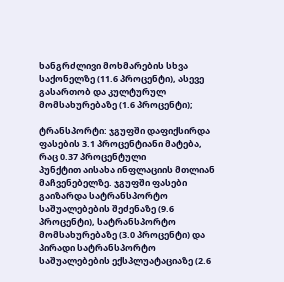ხანგრძლივი მოხმარების სხვა საქონელზე (11.6 პროცენტი), ასევე გასართობ და კულტურულ მომსახურებაზე (1.6 პროცენტი);

ტრანსპორტი: ჯგუფში დაფიქსირდა ფასების 3.1 პროცენტიანი მატება, რაც 0.37 პროცენტული
პუნქტით აისახა ინფლაციის მთლიან მაჩვენებელზე. ჯგუფში ფასები გაიზარდა სატრანსპორტო
საშუალებების შეძენაზე (9.6 პროცენტი), სატრანსპორტო მომსახურებაზე (3.0 პროცენტი) და
პირადი სატრანსპორტო საშუალებების ექსპლუატაციაზე (2.6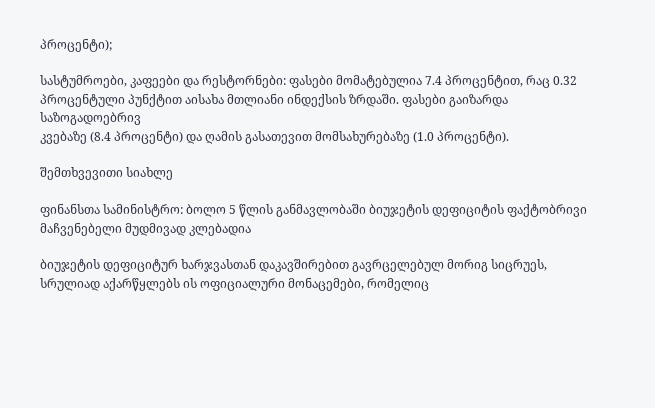პროცენტი);

სასტუმროები, კაფეები და რესტორნები: ფასები მომატებულია 7.4 პროცენტით, რაც 0.32
პროცენტული პუნქტით აისახა მთლიანი ინდექსის ზრდაში. ფასები გაიზარდა საზოგადოებრივ
კვებაზე (8.4 პროცენტი) და ღამის გასათევით მომსახურებაზე (1.0 პროცენტი).

შემთხვევითი სიახლე

ფინანსთა სამინისტრო: ბოლო 5 წლის განმავლობაში ბიუჯეტის დეფიციტის ფაქტობრივი მაჩვენებელი მუდმივად კლებადია

ბიუჯეტის დეფიციტურ ხარჯვასთან დაკავშირებით გავრცელებულ მორიგ სიცრუეს, სრულიად აქარწყლებს ის ოფიციალური მონაცემები, რომელიც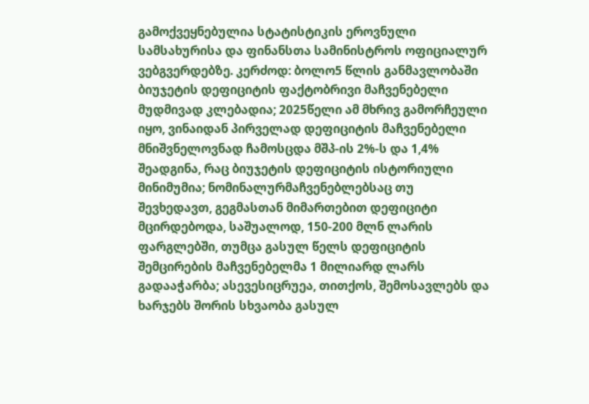გამოქვეყნებულია სტატისტიკის ეროვნული სამსახურისა და ფინანსთა სამინისტროს ოფიციალურ ვებგვერდებზე. კერძოდ: ბოლო5 წლის განმავლობაში ბიუჯეტის დეფიციტის ფაქტობრივი მაჩვენებელი მუდმივად კლებადია; 2025წელი ამ მხრივ გამორჩეული იყო, ვინაიდან პირველად დეფიციტის მაჩვენებელი მნიშვნელოვნად ჩამოსცდა მშპ-ის 2%-ს და 1,4% შეადგინა, რაც ბიუჯეტის დეფიციტის ისტორიული მინიმუმია; ნომინალურმაჩვენებლებსაც თუ შევხედავთ, გეგმასთან მიმართებით დეფიციტი მცირდებოდა, საშუალოდ, 150-200 მლნ ლარის ფარგლებში, თუმცა გასულ წელს დეფიციტის შემცირების მაჩვენებელმა 1 მილიარდ ლარს გადააჭარბა; ასევესიცრუეა, თითქოს, შემოსავლებს და ხარჯებს შორის სხვაობა გასულ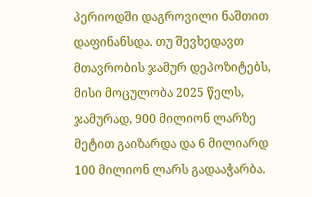პერიოდში დაგროვილი ნაშთით დაფინანსდა. თუ შევხედავთ მთავრობის ჯამურ დეპოზიტებს, მისი მოცულობა 2025 წელს, ჯამურად, 900 მილიონ ლარზე მეტით გაიზარდა და 6 მილიარდ 100 მილიონ ლარს გადააჭარბა.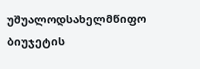უშუალოდსახელმწიფო ბიუჯეტის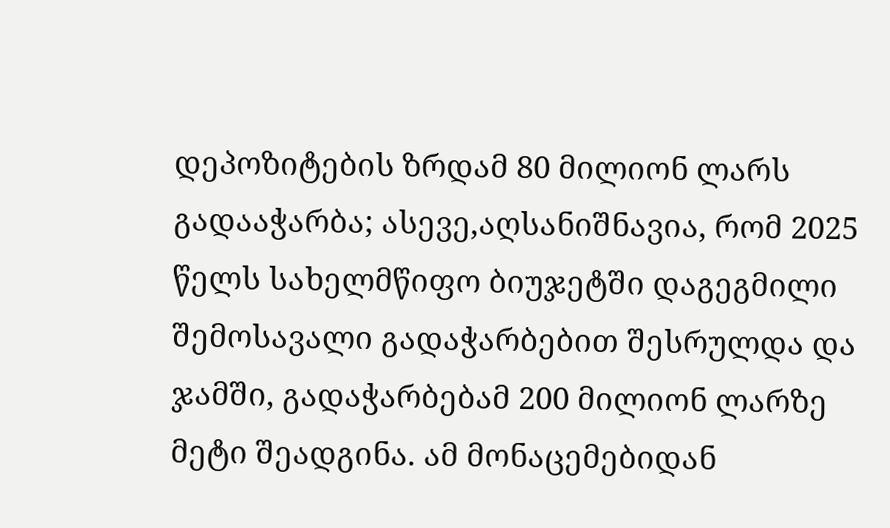დეპოზიტების ზრდამ 80 მილიონ ლარს გადააჭარბა; ასევე,აღსანიშნავია, რომ 2025 წელს სახელმწიფო ბიუჯეტში დაგეგმილი შემოსავალი გადაჭარბებით შესრულდა და ჯამში, გადაჭარბებამ 200 მილიონ ლარზე მეტი შეადგინა. ამ მონაცემებიდან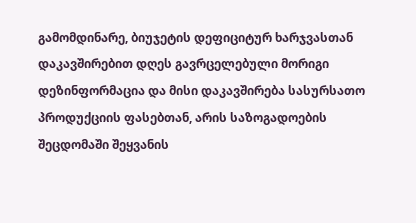გამომდინარე, ბიუჯეტის დეფიციტურ ხარჯვასთან დაკავშირებით დღეს გავრცელებული მორიგი დეზინფორმაცია და მისი დაკავშირება სასურსათო პროდუქციის ფასებთან, არის საზოგადოების შეცდომაში შეყვანის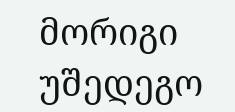მორიგი უშედეგო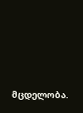მცდელობა.